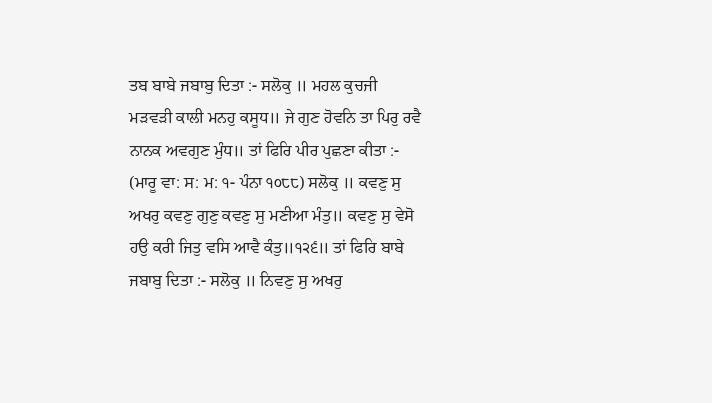ਤਬ ਬਾਬੇ ਜਬਾਬੁ ਦਿਤਾ :- ਸਲੋਕੁ ॥ ਮਹਲ ਕੁਚਜੀ ਮੜਵੜੀ ਕਾਲੀ ਮਨਹੁ ਕਸੂਧ॥ ਜੇ ਗੁਣ ਹੋਵਨਿ ਤਾ ਪਿਰੁ ਰਵੈ ਨਾਨਕ ਅਵਗੁਣ ਮੁੰਧ॥ ਤਾਂ ਫਿਰਿ ਪੀਰ ਪੁਛਣਾ ਕੀਤਾ :- (ਮਾਰੂ ਵਾ: ਸ: ਮ: ੧- ਪੰਨਾ ੧੦੮੮) ਸਲੋਕੁ ॥ ਕਵਣੁ ਸੁ ਅਖਰੁ ਕਵਣੁ ਗੁਣੁ ਕਵਣੁ ਸੁ ਮਣੀਆ ਮੰਤੁ॥ ਕਵਣੁ ਸੁ ਵੇਸੋ ਹਉ ਕਰੀ ਜਿਤੁ ਵਸਿ ਆਵੈ ਕੰਤੁ॥੧੨੬॥ ਤਾਂ ਫਿਰਿ ਬਾਬੇ ਜਬਾਬੁ ਦਿਤਾ :- ਸਲੋਕੁ ॥ ਨਿਵਣੁ ਸੁ ਅਖਰੁ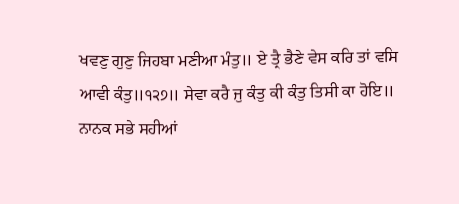ਖਵਣੁ ਗੁਣੁ ਜਿਹਬਾ ਮਣੀਆ ਮੰਤੁ॥ ਏ ਤ੍ਰੈ ਭੈਣੇ ਵੇਸ ਕਰਿ ਤਾਂ ਵਸਿ ਆਵੀ ਕੰਤੁ॥੧੨੭॥ ਸੇਵਾ ਕਰੈ ਜੁ ਕੰਤੁ ਕੀ ਕੰਤੁ ਤਿਸੀ ਕਾ ਹੋਇ॥ ਨਾਨਕ ਸਭੇ ਸਹੀਆਂ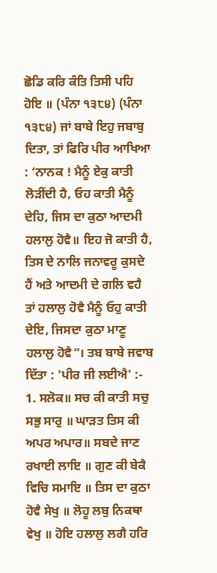ਛੋਡਿ ਕਰਿ ਕੰਤਿ ਤਿਸੀ ਪਹਿ ਹੋਇ ॥ (ਪੰਨਾ ੧੩੮੪) (ਪੰਨਾ ੧੩੮੪) ਜਾਂ ਬਾਬੇ ਇਹੁ ਜਬਾਬੁ ਦਿਤਾ, ਤਾਂ ਫਿਰਿ ਪੀਰ ਆਖਿਆ : ‘ਨਾਨਕ ! ਮੈਨੂੰ ਏਕੁ ਕਾਤੀ ਲੋੜੀਂਦੀ ਹੈ, ਓਹ ਕਾਤੀ ਮੈਨੂੰ ਦੇਹਿ, ਜਿਸ ਦਾ ਕੁਠਾ ਆਦਮੀ ਹਲਾਲੁ ਹੋਵੈ॥ ਇਹ ਜੋ ਕਾਤੀ ਹੈ, ਤਿਸ ਦੇ ਨਾਲਿ ਜਨਾਵਰੂ ਕੁਸਦੇ ਹੈਂ ਅਤੇ ਆਦਮੀ ਦੇ ਗਲਿ ਵਹੈ ਤਾਂ ਹਲਾਲੁ ਹੋਵੈ ਮੈਨੂੰ ਓਹੁ ਕਾਤੀ ਦੇਇ, ਜਿਸਦਾ ਕੁਠਾ ਮਾਣੂ ਹਲਾਲੁ ਹੋਵੈ”। ਤਬ ਬਾਬੇ ਜਵਾਬ ਦਿੱਤਾ : 'ਪੀਰ ਜੀ ਲਈਐ' :- 1. ਸਲੋਕ॥ ਸਚ ਕੀ ਕਾਤੀ ਸਚੁ ਸਭੁ ਸਾਰੁ ॥ ਘਾੜਤ ਤਿਸ ਕੀ ਅਪਰ ਅਪਾਰ॥ ਸਬਦੇ ਜਾਣ ਰਖਾਈ ਲਾਇ ॥ ਗੁਣ ਕੀ ਬੇਕੈ ਵਿਚਿ ਸਮਾਇ ॥ ਤਿਸ ਦਾ ਕੁਠਾ ਹੋਵੈ ਸੇਖੁ ॥ ਲੋਹੂ ਲਬੁ ਨਿਕਥਾ ਵੇਖੁ ॥ ਹੋਇ ਹਲਾਲੁ ਲਗੈ ਹਰਿ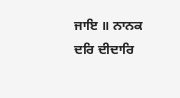ਜਾਇ ॥ ਨਾਨਕ ਦਰਿ ਦੀਦਾਰਿ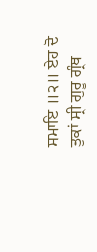ਸਮਾਇ ॥੨॥ ਏਹ ਦੋ ਤੁਕਾਂ ਸ੍ਰੀ ਗੁਰੂ ਗ੍ਰੰਥ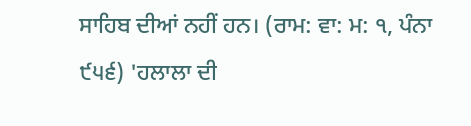ਸਾਹਿਬ ਦੀਆਂ ਨਹੀਂ ਹਨ। (ਰਾਮ: ਵਾ: ਮ: ੧, ਪੰਨਾ ੯੫੬) 'ਹਲਾਲਾ ਦੀ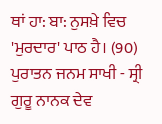ਥਾਂ ਹਾ: ਬਾ: ਨੁਸਖ਼ੇ ਵਿਚ 'ਮੁਰਦਾਰ' ਪਾਠ ਹੈ। (90) ਪੁਰਾਤਨ ਜਨਮ ਸਾਖੀ - ਸ੍ਰੀ ਗੁਰੂ ਨਾਨਕ ਦੇਵ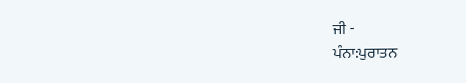ਜੀ -
ਪੰਨਾ:ਪੁਰਾਤਨ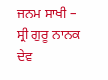ਜਨਮ ਸਾਖੀ – ਸ੍ਰੀ ਗੁਰੂ ਨਾਨਕ ਦੇਵ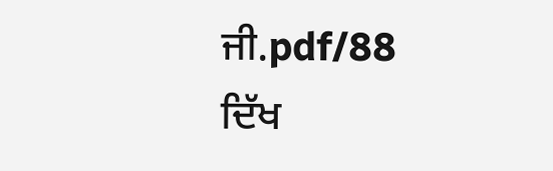ਜੀ.pdf/88
ਦਿੱਖ